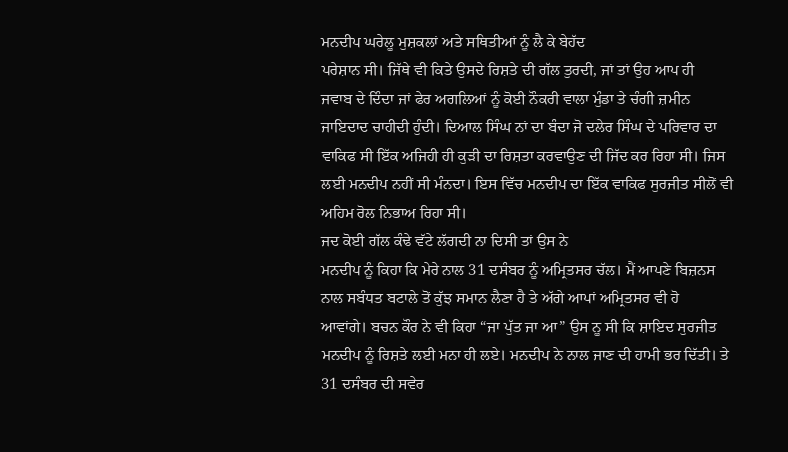ਮਨਦੀਪ ਘਰੇਲੂ ਮੁਸ਼ਕਲਾਂ ਅਤੇ ਸਥਿਤੀਆਂ ਨੂੰ ਲੈ ਕੇ ਬੇਹੱਦ
ਪਰੇਸ਼ਾਨ ਸੀ। ਜਿੱਥੇ ਵੀ ਕਿਤੇ ਉਸਦੇ ਰਿਸ਼ਤੇ ਦੀ ਗੱਲ ਤੁਰਦੀ, ਜਾਂ ਤਾਂ ਉਹ ਆਪ ਹੀ
ਜਵਾਬ ਦੇ ਦਿੰਦਾ ਜਾਂ ਫੇਰ ਅਗਲਿਆਂ ਨੂੰ ਕੋਈ ਨੌਕਰੀ ਵਾਲਾ ਮੁੰਡਾ ਤੇ ਚੰਗੀ ਜ਼ਮੀਨ
ਜਾਇਦਾਦ ਚਾਹੀਦੀ ਹੁੰਦੀ। ਦਿਆਲ ਸਿੰਘ ਨਾਂ ਦਾ ਬੰਦਾ ਜੋ ਦਲੇਰ ਸਿੰਘ ਦੇ ਪਰਿਵਾਰ ਦਾ
ਵਾਕਿਫ ਸੀ ਇੱਕ ਅਜਿਹੀ ਹੀ ਕੁੜੀ ਦਾ ਰਿਸ਼ਤਾ ਕਰਵਾਉਣ ਦੀ ਜਿੱਦ ਕਰ ਰਿਹਾ ਸੀ। ਜਿਸ
ਲਈ ਮਨਦੀਪ ਨਹੀਂ ਸੀ ਮੰਨਦਾ। ਇਸ ਵਿੱਚ ਮਨਦੀਪ ਦਾ ਇੱਕ ਵਾਕਿਫ ਸੁਰਜੀਤ ਸੀਲੋਂ ਵੀ
ਅਹਿਮ ਰੋਲ ਨਿਭਾਅ ਰਿਹਾ ਸੀ।
ਜਦ ਕੋਈ ਗੱਲ ਕੰਢੇ ਵੱਟੇ ਲੱਗਦੀ ਨਾ ਦਿਸੀ ਤਾਂ ਉਸ ਨੇ
ਮਨਦੀਪ ਨੂੰ ਕਿਹਾ ਕਿ ਮੇਰੇ ਨਾਲ 31 ਦਸੰਬਰ ਨੂੰ ਅਮ੍ਰਿਤਸਰ ਚੱਲ। ਮੈਂ ਆਪਣੇ ਬਿਜ਼ਨਸ
ਨਾਲ ਸਬੰਧਤ ਬਟਾਲੇ ਤੋਂ ਕੁੱਝ ਸਮਾਨ ਲੈਣਾ ਹੈ ਤੇ ਅੱਗੇ ਆਪਾਂ ਅਮ੍ਰਿਤਸਰ ਵੀ ਹੋ
ਆਵਾਂਗੇ। ਬਚਨ ਕੌਰ ਨੇ ਵੀ ਕਿਹਾ “ਜਾ ਪੁੱਤ ਜਾ ਆ” ਉਸ ਨੂ ਸੀ ਕਿ ਸ਼ਾਇਦ ਸੁਰਜੀਤ
ਮਨਦੀਪ ਨੂੰ ਰਿਸ਼ਤੇ ਲਈ ਮਨਾ ਹੀ ਲਏ। ਮਨਦੀਪ ਨੇ ਨਾਲ ਜਾਣ ਦੀ ਹਾਮੀ ਭਰ ਦਿੱਤੀ। ਤੇ
31 ਦਸੰਬਰ ਦੀ ਸਵੇਰ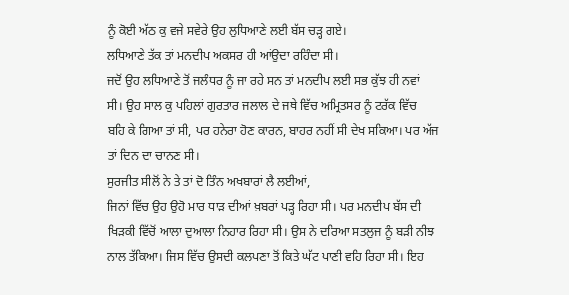ਨੂੰ ਕੋਈ ਅੱਠ ਕੁ ਵਜੇ ਸਵੇਰੇ ਉਹ ਲੁਧਿਆਣੇ ਲਈ ਬੱਸ ਚੜ੍ਹ ਗਏ।
ਲਧਿਆਣੇ ਤੱਕ ਤਾਂ ਮਨਦੀਪ ਅਕਸਰ ਹੀ ਆਂਉਦਾ ਰਹਿੰਦਾ ਸੀ।
ਜਦੋਂ ਉਹ ਲਧਿਆਣੇ ਤੋਂ ਜਲੰਧਰ ਨੂੰ ਜਾ ਰਹੇ ਸਨ ਤਾਂ ਮਨਦੀਪ ਲਈ ਸਭ ਕੁੱਝ ਹੀ ਨਵਾਂ
ਸੀ। ਉਹ ਸਾਲ ਕੁ ਪਹਿਲਾਂ ਗੁਰਤਾਰ ਜਲਾਲ ਦੇ ਜਥੇ ਵਿੱਚ ਅਮ੍ਰਿਤਸਰ ਨੂੰ ਟਰੱਕ ਵਿੱਚ
ਬਹਿ ਕੇ ਗਿਆ ਤਾਂ ਸੀ, ਪਰ ਹਨੇਰਾ ਹੋਣ ਕਾਰਨ, ਬਾਹਰ ਨਹੀਂ ਸੀ ਦੇਖ ਸਕਿਆ। ਪਰ ਅੱਜ
ਤਾਂ ਦਿਨ ਦਾ ਚਾਨਣ ਸੀ।
ਸੁਰਜੀਤ ਸੀਲੋਂ ਨੇ ਤੇ ਤਾਂ ਦੋ ਤਿੰਨ ਅਖਬਾਰਾਂ ਲੈ ਲਈਆਂ,
ਜਿਨਾਂ ਵਿੱਚ ਉਹ ਉਹੋ ਮਾਰ ਧਾੜ ਦੀਆਂ ਖ਼ਬਰਾਂ ਪੜ੍ਹ ਰਿਹਾ ਸੀ। ਪਰ ਮਨਦੀਪ ਬੱਸ ਦੀ
ਖਿੜਕੀ ਵਿੱਚੋਂ ਆਲਾ ਦੁਆਲਾ ਨਿਹਾਰ ਰਿਹਾ ਸੀ। ਉਸ ਨੇ ਦਰਿਆ ਸਤਲੁਜ ਨੂੰ ਬੜੀ ਨੀਝ
ਨਾਲ ਤੱਕਿਆ। ਜਿਸ ਵਿੱਚ ਉਸਦੀ ਕਲਪਣਾ ਤੋਂ ਕਿਤੇ ਘੱਟ ਪਾਣੀ ਵਹਿ ਰਿਹਾ ਸੀ। ਇਹ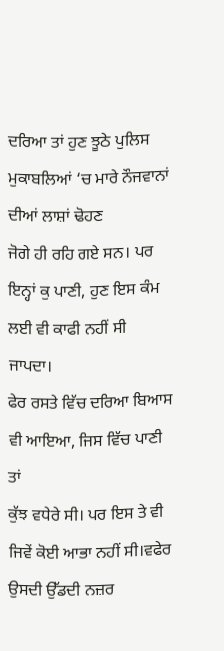ਦਰਿਆ ਤਾਂ ਹੁਣ ਝੂਠੇ ਪੁਲਿਸ ਮੁਕਾਬਲਿਆਂ ‘ਚ ਮਾਰੇ ਨੌਜਵਾਨਾਂ ਦੀਆਂ ਲਾਸ਼ਾਂ ਢੋਹਣ
ਜੋਗੇ ਹੀ ਰਹਿ ਗਏ ਸਨ। ਪਰ ਇਨ੍ਹਾਂ ਕੁ ਪਾਣੀ, ਹੁਣ ਇਸ ਕੰਮ ਲਈ ਵੀ ਕਾਫੀ ਨਹੀਂ ਸੀ
ਜਾਪਦਾ।
ਫੇਰ ਰਸਤੇ ਵਿੱਚ ਦਰਿਆ ਬਿਆਸ ਵੀ ਆਇਆ, ਜਿਸ ਵਿੱਚ ਪਾਣੀ ਤਾਂ
ਕੁੱਝ ਵਧੇਰੇ ਸੀ। ਪਰ ਇਸ ਤੇ ਵੀ ਜਿਵੇਂ ਕੋਈ ਆਭਾ ਨਹੀਂ ਸੀ।ਵਫੇਰ ਉਸਦੀ ਉੱਡਦੀ ਨਜ਼ਰ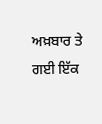ਅਖ਼ਬਾਰ ਤੇ ਗਈ ਇੱਕ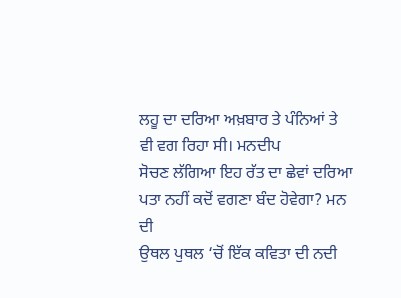ਲਹੂ ਦਾ ਦਰਿਆ ਅਖ਼ਬਾਰ ਤੇ ਪੰਨਿਆਂ ਤੇ ਵੀ ਵਗ ਰਿਹਾ ਸੀ। ਮਨਦੀਪ
ਸੋਚਣ ਲੱਗਿਆ ਇਹ ਰੱਤ ਦਾ ਛੇਵਾਂ ਦਰਿਆ ਪਤਾ ਨਹੀਂ ਕਦੋਂ ਵਗਣਾ ਬੰਦ ਹੋਵੇਗਾ? ਮਨ ਦੀ
ਉਥਲ ਪੁਥਲ ‘ਚੋਂ ਇੱਕ ਕਵਿਤਾ ਦੀ ਨਦੀ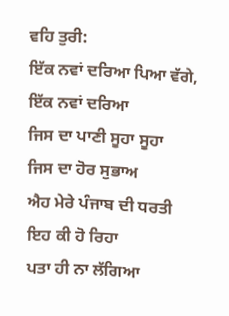ਵਹਿ ਤੁਰੀ:
ਇੱਕ ਨਵਾਂ ਦਰਿਆ ਪਿਆ ਵੱਗੇ,
ਇੱਕ ਨਵਾਂ ਦਰਿਆ
ਜਿਸ ਦਾ ਪਾਣੀ ਸੂਹਾ ਸੂਹਾ
ਜਿਸ ਦਾ ਹੋਰ ਸੁਭਾਅ
ਐਹ ਮੇਰੇ ਪੰਜਾਬ ਦੀ ਧਰਤੀ
ਇਹ ਕੀ ਹੋ ਰਿਹਾ
ਪਤਾ ਹੀ ਨਾ ਲੱਗਿਆ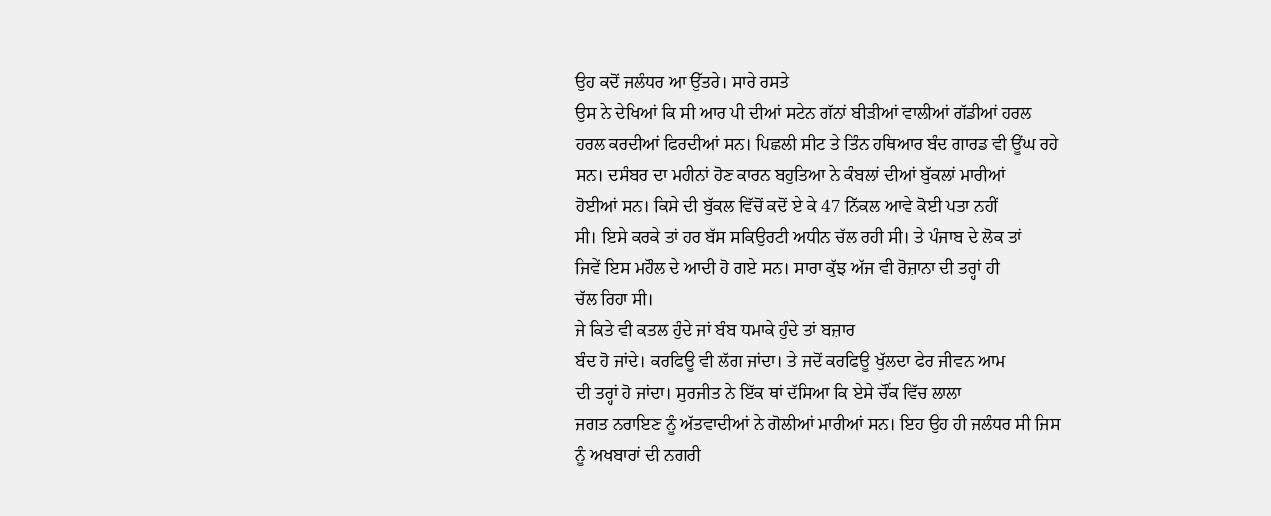ਉਹ ਕਦੋਂ ਜਲੰਧਰ ਆ ਉੱਤਰੇ। ਸਾਰੇ ਰਸਤੇ
ਉਸ ਨੇ ਦੇਖਿਆਂ ਕਿ ਸੀ ਆਰ ਪੀ ਦੀਆਂ ਸਟੇਨ ਗੱਨਾਂ ਬੀੜੀਆਂ ਵਾਲੀਆਂ ਗੱਡੀਆਂ ਹਰਲ
ਹਰਲ ਕਰਦੀਆਂ ਫਿਰਦੀਆਂ ਸਨ। ਪਿਛਲੀ ਸੀਟ ਤੇ ਤਿੰਨ ਹਥਿਆਰ ਬੰਦ ਗਾਰਡ ਵੀ ਊਂਘ ਰਹੇ
ਸਨ। ਦਸੰਬਰ ਦਾ ਮਹੀਨਾਂ ਹੋਣ ਕਾਰਨ ਬਹੁਤਿਆ ਨੇ ਕੰਬਲਾਂ ਦੀਆਂ ਬੁੱਕਲਾਂ ਮਾਰੀਆਂ
ਹੋਈਆਂ ਸਨ। ਕਿਸੇ ਦੀ ਬੁੱਕਲ ਵਿੱਚੋਂ ਕਦੋਂ ਏ ਕੇ 47 ਨਿੱਕਲ ਆਵੇ ਕੋਈ ਪਤਾ ਨਹੀਂ
ਸੀ। ਇਸੇ ਕਰਕੇ ਤਾਂ ਹਰ ਬੱਸ ਸਕਿਉਰਟੀ ਅਧੀਨ ਚੱਲ ਰਹੀ ਸੀ। ਤੇ ਪੰਜਾਬ ਦੇ ਲੋਕ ਤਾਂ
ਜਿਵੇਂ ਇਸ ਮਹੌਲ ਦੇ ਆਦੀ ਹੋ ਗਏ ਸਨ। ਸਾਰਾ ਕੁੱਝ ਅੱਜ ਵੀ ਰੋਜ਼ਾਨਾ ਦੀ ਤਰ੍ਹਾਂ ਹੀ
ਚੱਲ ਰਿਹਾ ਸੀ।
ਜੇ ਕਿਤੇ ਵੀ ਕਤਲ ਹੁੰਦੇ ਜਾਂ ਬੰਬ ਧਮਾਕੇ ਹੁੰਦੇ ਤਾਂ ਬਜ਼ਾਰ
ਬੰਦ ਹੋ ਜਾਂਦੇ। ਕਰਫਿਊ ਵੀ ਲੱਗ ਜਾਂਦਾ। ਤੇ ਜਦੋਂ ਕਰਫਿਊ ਖੁੱਲਦਾ ਫੇਰ ਜੀਵਨ ਆਮ
ਦੀ ਤਰ੍ਹਾਂ ਹੋ ਜਾਂਦਾ। ਸੁਰਜੀਤ ਨੇ ਇੱਕ ਥਾਂ ਦੱਸਿਆ ਕਿ ਏਸੇ ਚੌਂਕ ਵਿੱਚ ਲਾਲਾ
ਜਗਤ ਨਰਾਇਣ ਨੂੰ ਅੱਤਵਾਦੀਆਂ ਨੇ ਗੋਲੀਆਂ ਮਾਰੀਆਂ ਸਨ। ਇਹ ਉਹ ਹੀ ਜਲੰਧਰ ਸੀ ਜਿਸ
ਨੂੰ ਅਖਬਾਰਾਂ ਦੀ ਨਗਰੀ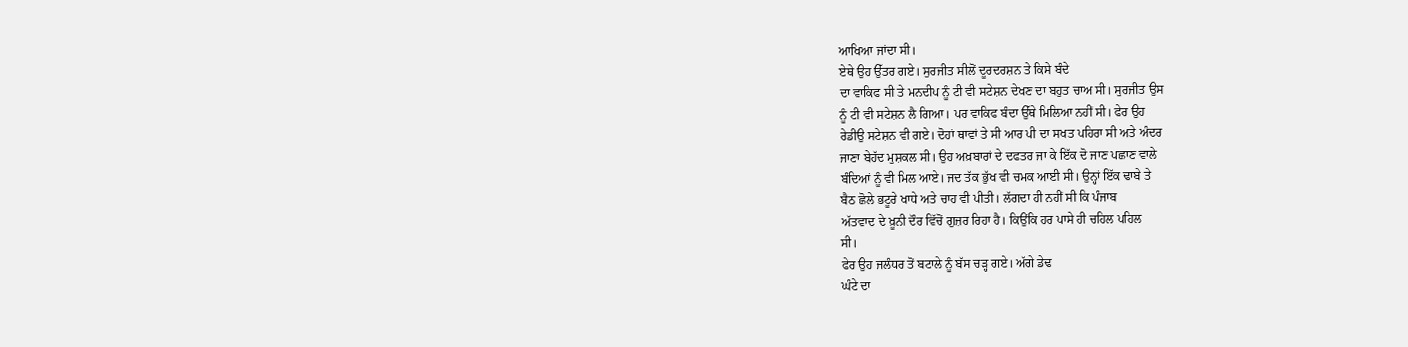ਆਖਿਆ ਜਾਂਦਾ ਸੀ।
ਏਥੇ ਉਹ ਉੱਤਰ ਗਏ। ਸੁਰਜੀਤ ਸੀਲੋਂ ਦੂਰਦਰਸ਼ਨ ਤੇ ਕਿਸੇ ਬੰਦੇ
ਦਾ ਵਾਕਿਫ ਸੀ ਤੇ ਮਨਦੀਪ ਨੂੰ ਟੀ ਵੀ ਸਟੇਸ਼ਨ ਦੇਖਣ ਦਾ ਬਹੁਤ ਚਾਅ ਸੀ। ਸੁਰਜੀਤ ਉਸ
ਨੂੰ ਟੀ ਵੀ ਸਟੇਸ਼ਨ ਲੈ ਗਿਆ। ਪਰ ਵਾਕਿਫ ਬੰਦਾ ਉੱਥੇ ਮਿਲਿਆ ਨਹੀਂ ਸੀ। ਫੇਰ ਉਹ
ਰੇਡੀਉ ਸਟੇਸ਼ਨ ਵੀ ਗਏ। ਦੋਹਾਂ ਥਾਵਾਂ ਤੇ ਸੀ ਆਰ ਪੀ ਦਾ ਸਖਤ ਪਹਿਰਾ ਸੀ ਅਤੇ ਅੰਦਰ
ਜਾਣਾ ਬੇਹੱਦ ਮੁਸ਼ਕਲ ਸੀ। ਉਹ ਅਖ਼ਬਾਰਾਂ ਦੇ ਦਫਤਰ ਜਾ ਕੇ ਇੱਕ ਦੋ ਜਾਣ ਪਛਾਣ ਵਾਲੇ
ਬੰਦਿਆਂ ਨੂੰ ਵੀ ਮਿਲ ਆਏ। ਜਦ ਤੱਕ ਭੁੱਖ ਵੀ ਚਮਕ ਆਈ ਸੀ। ਉਨ੍ਹਾਂ ਇੱਕ ਢਾਬੇ ਤੇ
ਬੈਠ ਛੋਲੇ ਭਟੂਰੇ ਖਾਧੇ ਅਤੇ ਚਾਹ ਵੀ ਪੀਤੀ। ਲੱਗਦਾ ਹੀ ਨਹੀਂ ਸੀ ਕਿ ਪੰਜਾਬ
ਅੱਤਵਾਦ ਦੇ ਖ਼ੂਨੀ ਦੌਰ ਵਿੱਚੋਂ ਗੁਜ਼ਰ ਰਿਹਾ ਹੈ। ਕਿਉਂਕਿ ਹਰ ਪਾਸੇ ਹੀ ਚਹਿਲ ਪਹਿਲ
ਸੀ।
ਫੇਰ ਉਹ ਜਲੰਧਰ ਤੋਂ ਬਟਾਲੇ ਨੂੰ ਬੱਸ ਚੜ੍ਹ ਗਏ। ਅੱਗੇ ਡੇਢ
ਘੰਟੇ ਦਾ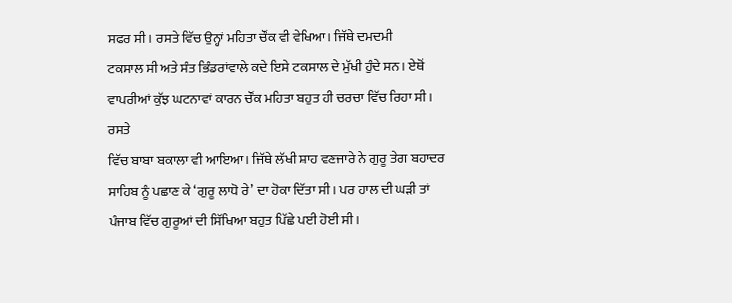ਸਫਰ ਸੀ। ਰਸਤੇ ਵਿੱਚ ਉਨ੍ਹਾਂ ਮਹਿਤਾ ਚੌਂਕ ਵੀ ਵੇਖਿਆ। ਜਿੱਥੇ ਦਮਦਮੀ
ਟਕਸਾਲ ਸੀ ਅਤੇ ਸੰਤ ਭਿੰਡਰਾਂਵਾਲੇ ਕਦੇ ਇਸੇ ਟਕਸਾਲ ਦੇ ਮੁੱਖੀ ਹੁੰਦੇ ਸਨ। ਏਥੋਂ
ਵਾਪਰੀਆਂ ਕੁੱਝ ਘਟਨਾਵਾਂ ਕਾਰਨ ਚੌਂਕ ਮਹਿਤਾ ਬਹੁਤ ਹੀ ਚਰਚਾ ਵਿੱਚ ਰਿਹਾ ਸੀ। ਰਸਤੇ
ਵਿੱਚ ਬਾਬਾ ਬਕਾਲਾ ਵੀ ਆਇਆ। ਜਿੱਥੇ ਲੱਖੀ ਸ਼ਾਹ ਵਣਜਾਰੇ ਨੇ ਗੁਰੂ ਤੇਗ ਬਹਾਦਰ
ਸਾਹਿਬ ਨੂੰ ਪਛਾਣ ਕੇ ‘ਗੁਰੂ ਲਾਧੋ ਰੇ’ ਦਾ ਹੋਕਾ ਦਿੱਤਾ ਸੀ। ਪਰ ਹਾਲ ਦੀ ਘੜੀ ਤਾਂ
ਪੰਜਾਬ ਵਿੱਚ ਗੁਰੂਆਂ ਦੀ ਸਿੱਖਿਆ ਬਹੁਤ ਪਿੱਛੇ ਪਈ ਹੋਈ ਸੀ।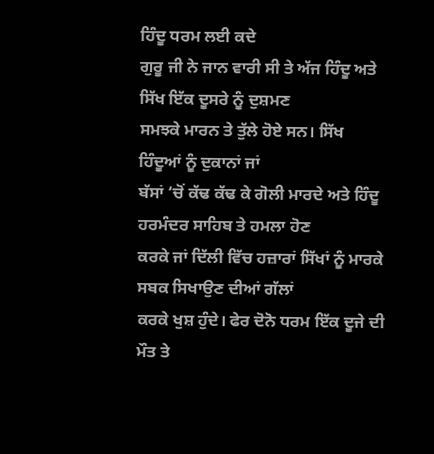ਹਿੰਦੂ ਧਰਮ ਲਈ ਕਦੇ
ਗੁਰੂ ਜੀ ਨੇ ਜਾਨ ਵਾਰੀ ਸੀ ਤੇ ਅੱਜ ਹਿੰਦੂ ਅਤੇ ਸਿੱਖ ਇੱਕ ਦੂਸਰੇ ਨੂੰ ਦੁਸ਼ਮਣ
ਸਮਝਕੇ ਮਾਰਨ ਤੇ ਤੁੱਲੇ ਹੋਏ ਸਨ। ਸਿੱਖ ਹਿੰਦੂਆਂ ਨੂੰ ਦੁਕਾਨਾਂ ਜਾਂ
ਬੱਸਾਂ ‘ਚੋਂ ਕੱਢ ਕੱਢ ਕੇ ਗੋਲੀ ਮਾਰਦੇ ਅਤੇ ਹਿੰਦੂ ਹਰਮੰਦਰ ਸਾਹਿਬ ਤੇ ਹਮਲਾ ਹੋਣ
ਕਰਕੇ ਜਾਂ ਦਿੱਲੀ ਵਿੱਚ ਹਜ਼ਾਰਾਂ ਸਿੱਖਾਂ ਨੂੰ ਮਾਰਕੇ ਸਬਕ ਸਿਖਾਉਣ ਦੀਆਂ ਗੱਲਾਂ
ਕਰਕੇ ਖੁਸ਼ ਹੁੰਦੇ। ਫੇਰ ਦੋਨੋ ਧਰਮ ਇੱਕ ਦੂਜੇ ਦੀ ਮੌਤ ਤੇ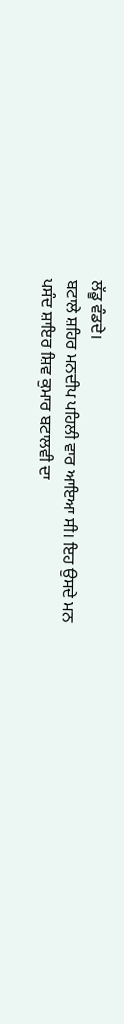ਲੱਡੂ ਵੰਡਦੇ।
ਬਟਾਲੇ ਸ਼ਹਿਰ ਮਨਦੀਪ ਪਹਿਲੀ ਵਾਰ ਆਇਆ ਸੀ। ਇਹ ਉਸਦੇ ਮਨ
ਪਸੰਦ ਸ਼ਾਇਰ ਸ਼ਿਵ ਕੁਮਾਰ ਬਟਾਲਵੀ ਦਾ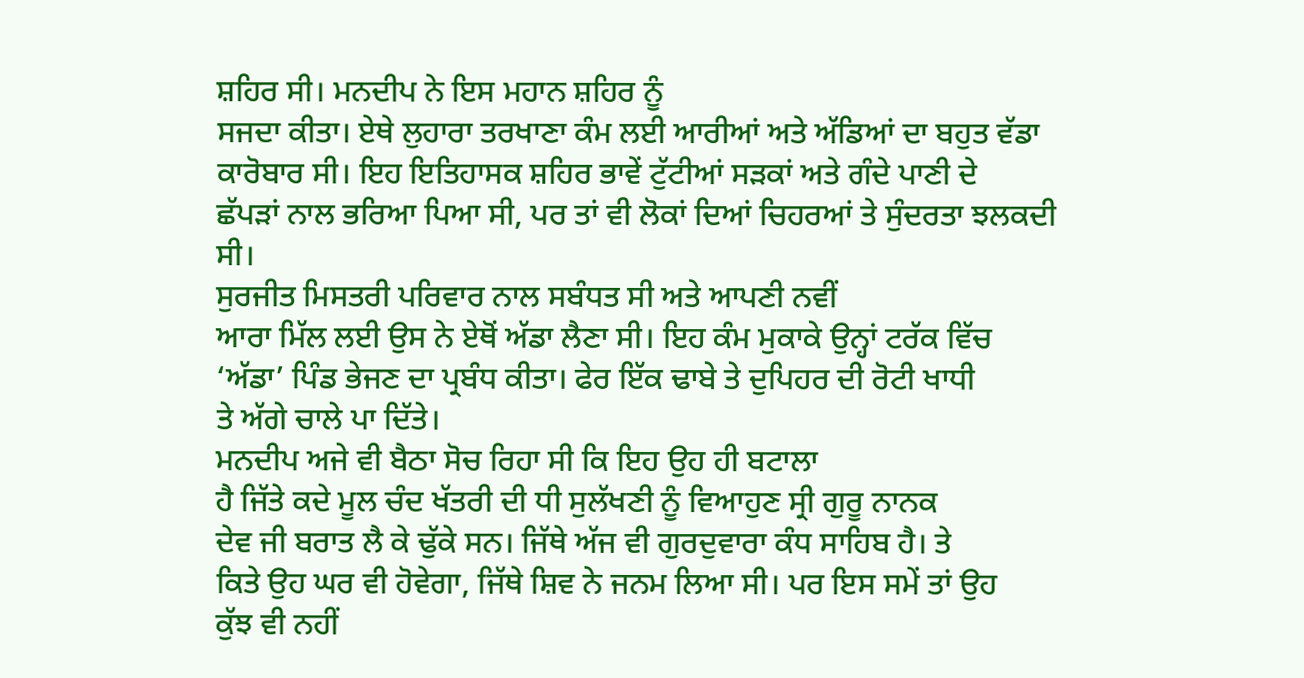ਸ਼ਹਿਰ ਸੀ। ਮਨਦੀਪ ਨੇ ਇਸ ਮਹਾਨ ਸ਼ਹਿਰ ਨੂੰ
ਸਜਦਾ ਕੀਤਾ। ਏਥੇ ਲੁਹਾਰਾ ਤਰਖਾਣਾ ਕੰਮ ਲਈ ਆਰੀਆਂ ਅਤੇ ਅੱਡਿਆਂ ਦਾ ਬਹੁਤ ਵੱਡਾ
ਕਾਰੋਬਾਰ ਸੀ। ਇਹ ਇਤਿਹਾਸਕ ਸ਼ਹਿਰ ਭਾਵੇਂ ਟੁੱਟੀਆਂ ਸੜਕਾਂ ਅਤੇ ਗੰਦੇ ਪਾਣੀ ਦੇ
ਛੱਪੜਾਂ ਨਾਲ ਭਰਿਆ ਪਿਆ ਸੀ, ਪਰ ਤਾਂ ਵੀ ਲੋਕਾਂ ਦਿਆਂ ਚਿਹਰਆਂ ਤੇ ਸੁੰਦਰਤਾ ਝਲਕਦੀ
ਸੀ।
ਸੁਰਜੀਤ ਮਿਸਤਰੀ ਪਰਿਵਾਰ ਨਾਲ ਸਬੰਧਤ ਸੀ ਅਤੇ ਆਪਣੀ ਨਵੀਂ
ਆਰਾ ਮਿੱਲ ਲਈ ਉਸ ਨੇ ਏਥੋਂ ਅੱਡਾ ਲੈਣਾ ਸੀ। ਇਹ ਕੰਮ ਮੁਕਾਕੇ ਉਨ੍ਹਾਂ ਟਰੱਕ ਵਿੱਚ
‘ਅੱਡਾ’ ਪਿੰਡ ਭੇਜਣ ਦਾ ਪ੍ਰਬੰਧ ਕੀਤਾ। ਫੇਰ ਇੱਕ ਢਾਬੇ ਤੇ ਦੁਪਿਹਰ ਦੀ ਰੋਟੀ ਖਾਧੀ
ਤੇ ਅੱਗੇ ਚਾਲੇ ਪਾ ਦਿੱਤੇ।
ਮਨਦੀਪ ਅਜੇ ਵੀ ਬੈਠਾ ਸੋਚ ਰਿਹਾ ਸੀ ਕਿ ਇਹ ਉਹ ਹੀ ਬਟਾਲਾ
ਹੈ ਜਿੱਤੇ ਕਦੇ ਮੂਲ ਚੰਦ ਖੱਤਰੀ ਦੀ ਧੀ ਸੁਲੱਖਣੀ ਨੂੰ ਵਿਆਹੁਣ ਸ੍ਰੀ ਗੁਰੂ ਨਾਨਕ
ਦੇਵ ਜੀ ਬਰਾਤ ਲੈ ਕੇ ਢੁੱਕੇ ਸਨ। ਜਿੱਥੇ ਅੱਜ ਵੀ ਗੁਰਦੁਵਾਰਾ ਕੰਧ ਸਾਹਿਬ ਹੈ। ਤੇ
ਕਿਤੇ ਉਹ ਘਰ ਵੀ ਹੋਵੇਗਾ, ਜਿੱਥੇ ਸ਼ਿਵ ਨੇ ਜਨਮ ਲਿਆ ਸੀ। ਪਰ ਇਸ ਸਮੇਂ ਤਾਂ ਉਹ
ਕੁੱਝ ਵੀ ਨਹੀਂ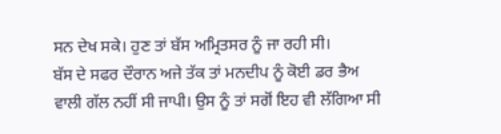ਸਨ ਦੇਖ ਸਕੇ। ਹੁਣ ਤਾਂ ਬੱਸ ਅਮ੍ਰਿਤਸਰ ਨੂੰ ਜਾ ਰਹੀ ਸੀ।
ਬੱਸ ਦੇ ਸਫਰ ਦੌਰਾਨ ਅਜੇ ਤੱਕ ਤਾਂ ਮਨਦੀਪ ਨੂੰ ਕੋਈ ਡਰ ਭੈਅ
ਵਾਲੀ ਗੱਲ ਨਹੀਂ ਸੀ ਜਾਪੀ। ਉਸ ਨੂੰ ਤਾਂ ਸਗੋਂ ਇਹ ਵੀ ਲੱਗਿਆ ਸੀ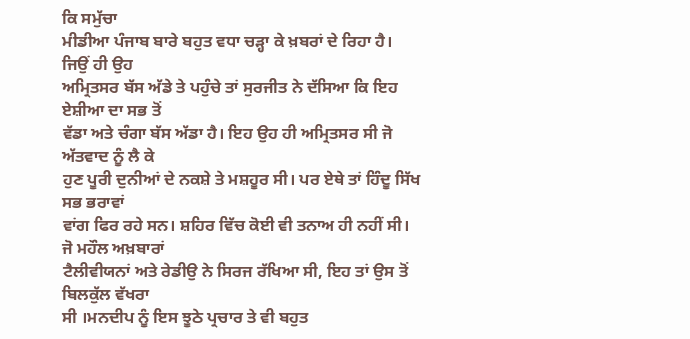ਕਿ ਸਮੁੱਚਾ
ਮੀਡੀਆ ਪੰਜਾਬ ਬਾਰੇ ਬਹੁਤ ਵਧਾ ਚੜ੍ਹਾ ਕੇ ਖ਼ਬਰਾਂ ਦੇ ਰਿਹਾ ਹੈ। ਜਿਉਂ ਹੀ ਉਹ
ਅਮ੍ਰਿਤਸਰ ਬੱਸ ਅੱਡੇ ਤੇ ਪਹੁੰਚੇ ਤਾਂ ਸੁਰਜੀਤ ਨੇ ਦੱਸਿਆ ਕਿ ਇਹ ਏਸ਼ੀਆ ਦਾ ਸਭ ਤੋਂ
ਵੱਡਾ ਅਤੇ ਚੰਗਾ ਬੱਸ ਅੱਡਾ ਹੈ। ਇਹ ਉਹ ਹੀ ਅਮ੍ਰਿਤਸਰ ਸੀ ਜੋ ਅੱਤਵਾਦ ਨੂੰ ਲੈ ਕੇ
ਹੁਣ ਪੂਰੀ ਦੁਨੀਆਂ ਦੇ ਨਕਸ਼ੇ ਤੇ ਮਸ਼ਹੂਰ ਸੀ। ਪਰ ਏਥੇ ਤਾਂ ਹਿੰਦੂ ਸਿੱਖ ਸਭ ਭਰਾਵਾਂ
ਵਾਂਗ ਫਿਰ ਰਹੇ ਸਨ। ਸ਼ਹਿਰ ਵਿੱਚ ਕੋਈ ਵੀ ਤਨਾਅ ਹੀ ਨਹੀਂ ਸੀ। ਜੋ ਮਹੌਲ ਅਖ਼ਬਾਰਾਂ
ਟੈਲੀਵੀਯਨਾਂ ਅਤੇ ਰੇਡੀਉ ਨੇ ਸਿਰਜ ਰੱਖਿਆ ਸੀ, ਇਹ ਤਾਂ ਉਸ ਤੋਂ ਬਿਲਕੁੱਲ ਵੱਖਰਾ
ਸੀ ।ਮਨਦੀਪ ਨੂੰ ਇਸ ਝੂਠੇ ਪ੍ਰਚਾਰ ਤੇ ਵੀ ਬਹੁਤ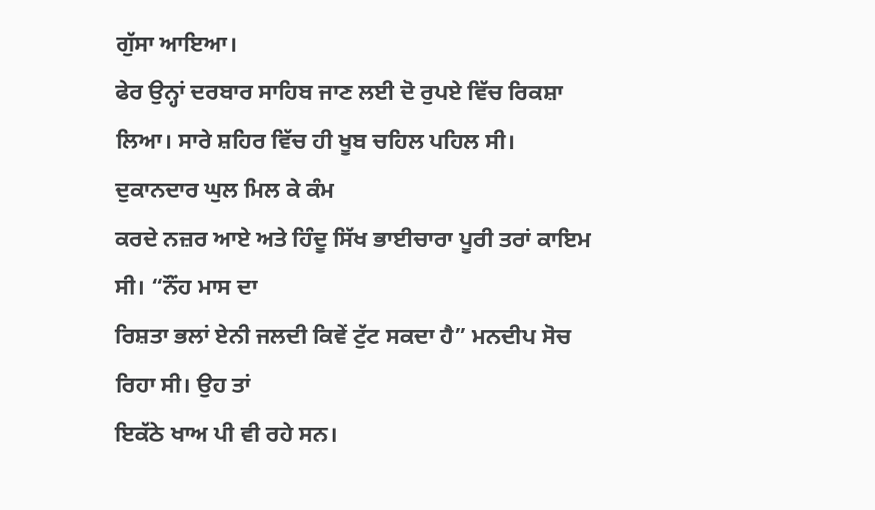ਗੁੱਸਾ ਆਇਆ।
ਫੇਰ ਉਨ੍ਹਾਂ ਦਰਬਾਰ ਸਾਹਿਬ ਜਾਣ ਲਈ ਦੋ ਰੁਪਏ ਵਿੱਚ ਰਿਕਸ਼ਾ
ਲਿਆ। ਸਾਰੇ ਸ਼ਹਿਰ ਵਿੱਚ ਹੀ ਖੂਬ ਚਹਿਲ ਪਹਿਲ ਸੀ। ਦੁਕਾਨਦਾਰ ਘੁਲ ਮਿਲ ਕੇ ਕੰਮ
ਕਰਦੇ ਨਜ਼ਰ ਆਏ ਅਤੇ ਹਿੰਦੂ ਸਿੱਖ ਭਾਈਚਾਰਾ ਪੂਰੀ ਤਰਾਂ ਕਾਇਮ ਸੀ। “ਨੌਂਹ ਮਾਸ ਦਾ
ਰਿਸ਼ਤਾ ਭਲਾਂ ਏਨੀ ਜਲਦੀ ਕਿਵੇਂ ਟੁੱਟ ਸਕਦਾ ਹੈ” ਮਨਦੀਪ ਸੋਚ ਰਿਹਾ ਸੀ। ਉਹ ਤਾਂ
ਇਕੱਠੇ ਖਾਅ ਪੀ ਵੀ ਰਹੇ ਸਨ।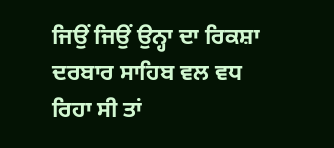ਜਿਉਂ ਜਿਉਂ ਉਨ੍ਹਾ ਦਾ ਰਿਕਸ਼ਾ ਦਰਬਾਰ ਸਾਹਿਬ ਵਲ ਵਧ
ਰਿਹਾ ਸੀ ਤਾਂ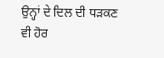ਉਨ੍ਹਾਂ ਦੇ ਦਿਲ ਦੀ ਧੜਕਣ ਵੀ ਹੋਰ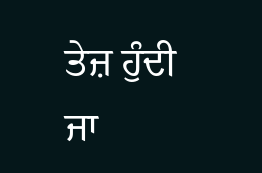ਤੇਜ਼ ਹੁੰਦੀ ਜਾ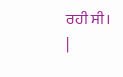ਰਹੀ ਸੀ।
|